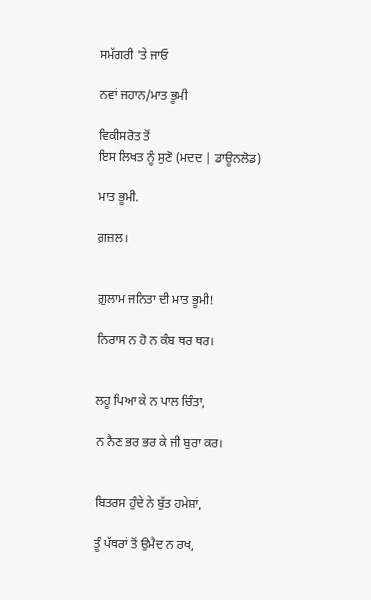ਸਮੱਗਰੀ 'ਤੇ ਜਾਓ

ਨਵਾਂ ਜਹਾਨ/ਮਾਤ ਭੂਮੀ

ਵਿਕੀਸਰੋਤ ਤੋਂ
ਇਸ ਲਿਖਤ ਨੂੰ ਸੁਣੋ (ਮਦਦ | ਡਾਊਨਲੋਡ)

ਮਾਤ ਭੂਮੀ.

ਗ਼ਜ਼ਲ।


ਗ਼ੁਲਾਮ ਜਨਿਤਾ ਦੀ ਮਾਤ ਭੂਮੀ!

ਨਿਰਾਸ ਨ ਹੋ ਨ ਕੰਬ ਥਰ ਥਰ।


ਲਹੂ ਪਿਆ ਕੇ ਨ ਪਾਲ ਚਿੰਤਾ,

ਨ ਨੈਣ ਭਰ ਭਰ ਕੇ ਜੀ ਬੁਰਾ ਕਰ।


ਬਿਤਰਸ ਹੁੰਦੇ ਨੇ ਬੁੱਤ ਹਮੇਸ਼ਾਂ,

ਤੂੰ ਪੱਥਰਾਂ ਤੋਂ ਉਮੈਦ ਨ ਰਖ,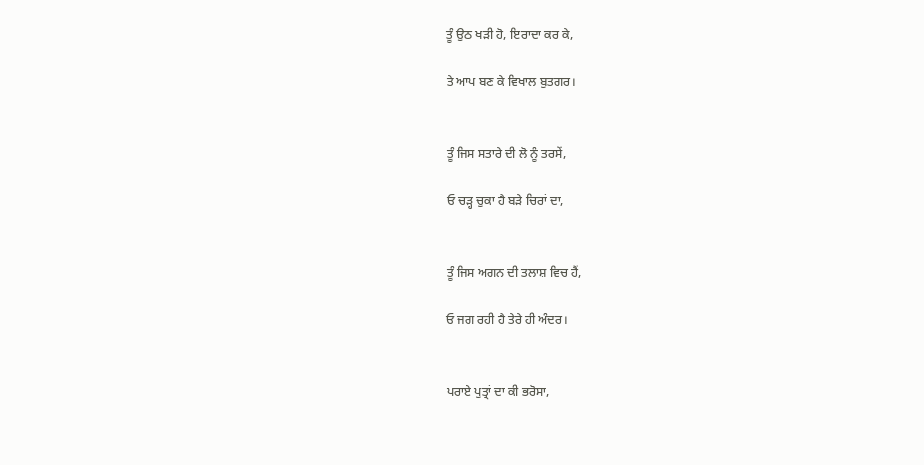ਤੂੰ ਉਠ ਖੜੀ ਹੋ, ਇਰਾਦਾ ਕਰ ਕੇ,

ਤੇ ਆਪ ਬਣ ਕੇ ਵਿਖਾਲ ਬੁਤਗਰ।


ਤੂੰ ਜਿਸ ਸਤਾਰੇ ਦੀ ਲੋ ਨੂੰ ਤਰਸੇਂ,

ਓ ਚੜ੍ਹ ਚੁਕਾ ਹੈ ਬੜੇ ਚਿਰਾਂ ਦਾ,


ਤੂੰ ਜਿਸ ਅਗਨ ਦੀ ਤਲਾਸ਼ ਵਿਚ ਹੈਂ,

ਓ ਜਗ ਰਹੀ ਹੈ ਤੇਰੇ ਹੀ ਅੰਦਰ।


ਪਰਾਏ ਪੁਤ੍ਰਾਂ ਦਾ ਕੀ ਭਰੋਸਾ,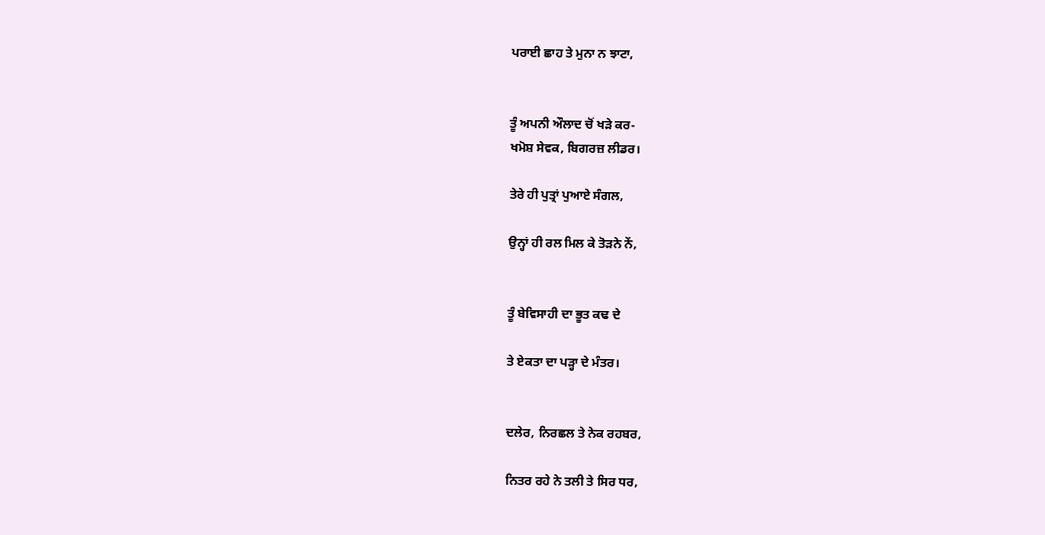ਪਰਾਈ ਛਾਹ ਤੇ ਮੁਨਾ ਨ ਝਾਟਾ,


ਤੂੰ ਅਪਨੀ ਔਲਾਦ ਚੋਂ ਖੜੇ ਕਰ-
ਖਮੋਸ਼ ਸੇਵਕ, ਬਿਗਰਜ਼ ਲੀਡਰ।

ਤੇਰੇ ਹੀ ਪੁਤ੍ਰਾਂ ਪੁਆਏ ਸੰਗਲ,

ਉਨ੍ਹਾਂ ਹੀ ਰਲ ਮਿਲ ਕੇ ਤੋੜਨੇ ਨੇਂ,


ਤੂੰ ਬੇਵਿਸਾਹੀ ਦਾ ਭੂਤ ਕਢ ਦੇ

ਤੇ ਏਕਤਾ ਦਾ ਪੜ੍ਹਾ ਦੇ ਮੰਤਰ।


ਦਲੇਰ, ਨਿਰਛਲ ਤੇ ਨੇਕ ਰਹਬਰ,

ਨਿਤਰ ਰਹੇ ਨੇ ਤਲੀ ਤੇ ਸਿਰ ਧਰ,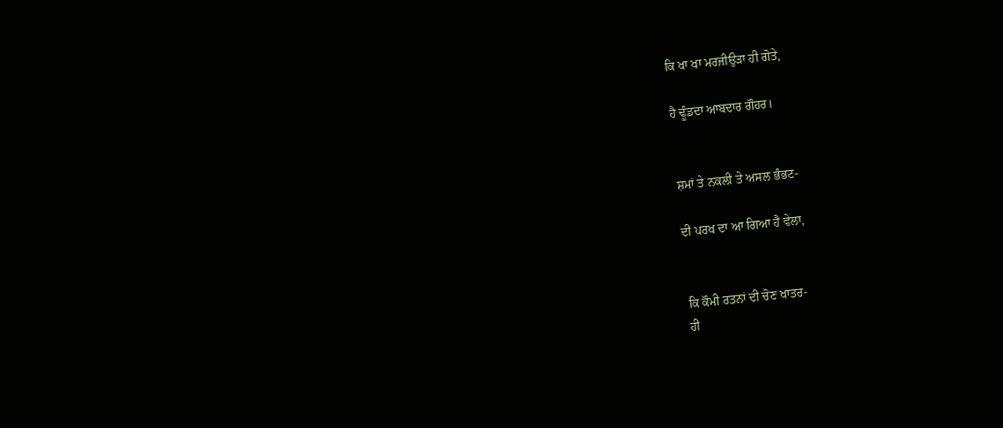ਕਿ ਖਾ ਖਾ ਮਰਜੀਉੜਾ ਹੀ ਗੋਤੇ,

ਹੈ ਢੂੰਡਦਾ ਆਬਦਾਰ ਗੌਹਰ।


ਸ਼ਮਾਂ ਤੇ ਨਕਲੀ ਤੇ ਅਸਲ ਭੰਭਟ-

ਦੀ ਪਰਖ ਦਾ ਆ ਗਿਆ ਹੈ ਵੇਲਾ,


ਕਿ ਕੌਮੀ ਰਤਨਾਂ ਦੀ ਚੋਣ ਖਾਤਰ-
ਹੀ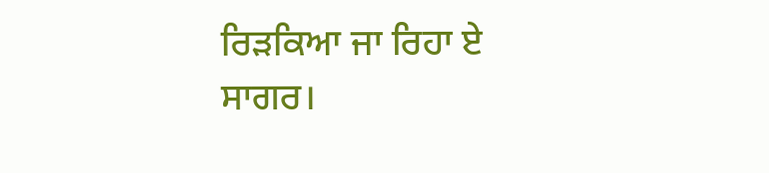ਰਿੜਕਿਆ ਜਾ ਰਿਹਾ ਏ ਸਾਗਰ।